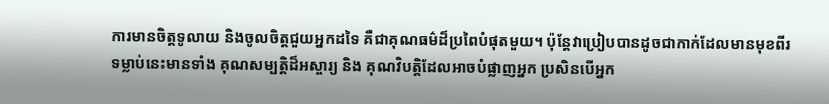ការមានចិត្តទូលាយ និងចូលចិត្តជួយអ្នកដទៃ គឺជាគុណធម៌ដ៏ប្រពៃបំផុតមួយ។ ប៉ុន្តែវាប្រៀបបានដូចជាកាក់ដែលមានមុខពីរ ទម្លាប់នេះមានទាំង គុណសម្បត្តិដ៏អស្ចារ្យ និង គុណវិបត្តិដែលអាចបំផ្លាញអ្នក ប្រសិនបើអ្នក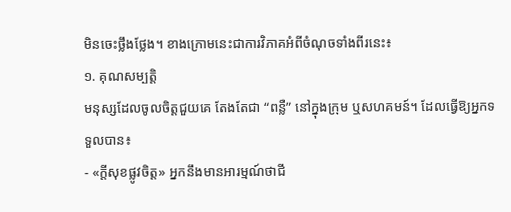មិនចេះថ្លឹងថ្លែង។ ខាងក្រោមនេះជាការវិភាគអំពីចំណុចទាំងពីរនេះ៖
១. គុណសម្បត្តិ
មនុស្សដែលចូលចិត្តជួយគេ តែងតែជា “ពន្លឺ” នៅក្នុងក្រុម ឬសហគមន៍។ ដែលធ្វើឱ្យអ្នកទទួលបាន៖
- «ក្តីសុខផ្លូវចិត្ត» អ្នកនឹងមានអារម្មណ៍ថាជី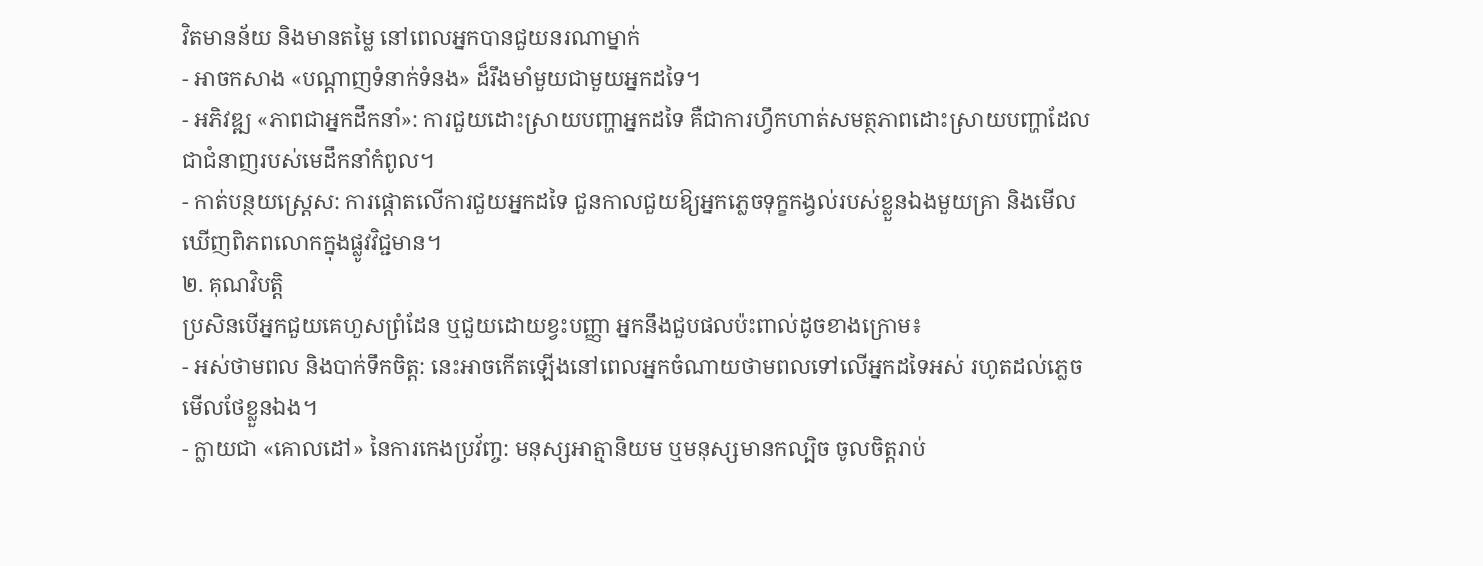វិតមានន័យ និងមានតម្លៃ នៅពេលអ្នកបានជួយនរណាម្នាក់
- អាចកសាង «បណ្តាញទំនាក់ទំនង» ដ៏រឹងមាំមួយជាមួយអ្នកដទៃ។
- អភិវឌ្ឍ «ភាពជាអ្នកដឹកនាំ»: ការជួយដោះស្រាយបញ្ហាអ្នកដទៃ គឺជាការហ្វឹកហាត់សមត្ថភាពដោះស្រាយបញ្ហាដែលជាជំនាញរបស់មេដឹកនាំកំពូល។
- កាត់បន្ថយស្រ្តេស: ការផ្តោតលើការជួយអ្នកដទៃ ជួនកាលជួយឱ្យអ្នកភ្លេចទុក្ខកង្វល់របស់ខ្លួនឯងមួយគ្រា និងមើលឃើញពិភពលោកក្នុងផ្លូវវិជ្ជមាន។
២. គុណវិបត្តិ
ប្រសិនបើអ្នកជួយគេហួសព្រំដែន ឬជួយដោយខ្វះបញ្ញា អ្នកនឹងជួបផលប៉ះពាល់ដូចខាងក្រោម៖
- អស់ថាមពល និងបាក់ទឹកចិត្ត: នេះអាចកើតឡើងនៅពេលអ្នកចំណាយថាមពលទៅលើអ្នកដទៃអស់ រហូតដល់ភ្លេចមើលថែខ្លួនឯង។
- ក្លាយជា «គោលដៅ» នៃការកេងប្រវ័ញ្ច: មនុស្សអាត្មានិយម ឬមនុស្សមានកល្បិច ចូលចិត្តរាប់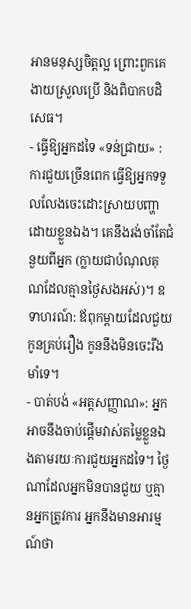អានមនុស្សចិត្តល្អ ព្រោះពួកគេងាយស្រួលប្រើ និងពិបាកបដិសេធ។
- ធ្វើឱ្យអ្នកដទៃ «ទន់ជ្រាយ» : ការជួយច្រើនពេក ធ្វើឱ្យអ្នកទទួលលែងចេះដោះស្រាយបញ្ហាដោយខ្លួនឯង។ គេនឹងរង់ចាំតែជំនួយពីអ្នក (ក្លាយជាបំណុលគុណដែលគ្មានថ្ងៃសងអស់)។ ឧទាហរណ៍: ឪពុកម្តាយដែលជួយកូនគ្រប់រឿង កូននឹងមិនចេះរឹងមាំទេ។
- បាត់បង់ «អត្តសញ្ញាណ»: អ្នកអាចនឹងចាប់ផ្តើមវាស់តម្លៃខ្លួនឯងតាមរយៈការជួយអ្នកដទៃ។ ថ្ងៃណាដែលអ្នកមិនបានជួយ ឬគ្មានអ្នកត្រូវការ អ្នកនឹងមានអារម្មណ៍ថា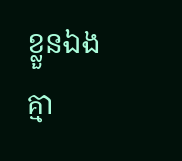ខ្លួនឯងគ្មា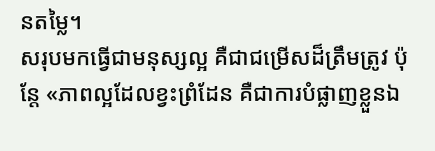នតម្លៃ។
សរុបមកធ្វើជាមនុស្សល្អ គឺជាជម្រើសដ៏ត្រឹមត្រូវ ប៉ុន្តែ «ភាពល្អដែលខ្វះព្រំដែន គឺជាការបំផ្លាញខ្លួនឯ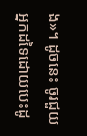ង»។ ដូចនេះ ចូរជួយអ្នកដទៃដោយបេះដូ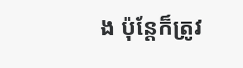ង ប៉ុន្តែក៏ត្រូវ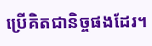ប្រើគិតជានិច្ចផងដែរ។